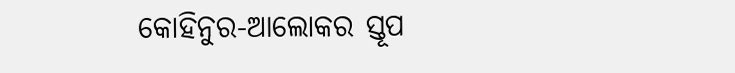କୋହିନୁର-ଆଲୋକର ସ୍ତୂପ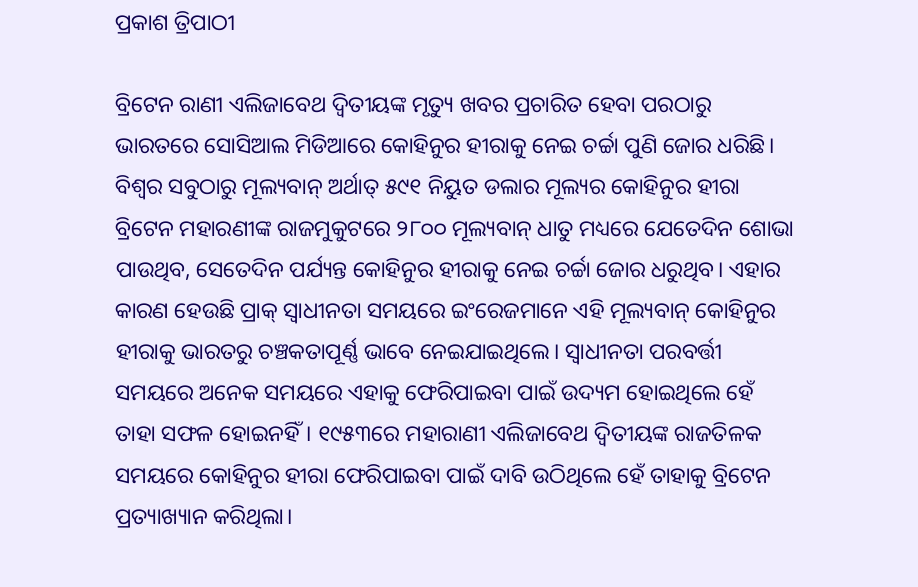ପ୍ରକାଶ ତ୍ରିପାଠୀ

ବ୍ରିଟେନ ରାଣୀ ଏଲିଜାବେଥ ଦ୍ୱିତୀୟଙ୍କ ମୃତ୍ୟୁ ଖବର ପ୍ରଚାରିତ ହେବା ପରଠାରୁ ଭାରତରେ ସୋସିଆଲ ମିଡିଆରେ କୋହିନୁର ହୀରାକୁ ନେଇ ଚର୍ଚ୍ଚା ପୁଣି ଜୋର ଧରିଛି। ବିଶ୍ବର ସବୁଠାରୁ ମୂଲ୍ୟବାନ୍‌ ଅର୍ଥାତ୍‌ ୫୯୧ ନିୟୁତ ଡଲାର ମୂଲ୍ୟର କୋହିନୁର ହୀରା ବ୍ରିଟେନ ମହାରଣୀଙ୍କ ରାଜମୁକୁଟରେ ୨୮୦୦ ମୂଲ୍ୟବାନ୍‌ ଧାତୁ ମଧ୍ୟରେ ଯେତେଦିନ ଶୋଭା ପାଉଥିବ, ସେତେଦିନ ପର୍ଯ୍ୟନ୍ତ କୋହିନୁର ହୀରାକୁ ନେଇ ଚର୍ଚ୍ଚା ଜୋର ଧରୁଥିବ। ଏହାର କାରଣ ହେଉଛି ପ୍ରାକ୍‌ ସ୍ବାଧୀନତା ସମୟରେ ଇଂରେଜମାନେ ଏହି ମୂଲ୍ୟବାନ୍‌ କୋହିନୁର ହୀରାକୁ ଭାରତରୁ ଚଞ୍ଚକତାପୂର୍ଣ୍ଣ ଭାବେ ନେଇଯାଇଥିଲେ। ସ୍ବାଧୀନତା ପରବର୍ତ୍ତୀ ସମୟରେ ଅନେକ ସମୟରେ ଏହାକୁ ଫେରିପାଇବା ପାଇଁ ଉଦ୍ୟମ ହୋଇଥିଲେ ହେଁ ତାହା ସଫଳ ହୋଇନହିଁ। ୧୯୫୩ରେ ମହାରାଣୀ ଏଲିଜାବେଥ ଦ୍ୱିତୀୟଙ୍କ ରାଜତିଳକ ସମୟରେ କୋହିନୁର ହୀରା ଫେରିପାଇବା ପାଇଁ ଦାବି ଉଠିଥିଲେ ହେଁ ତାହାକୁ ବ୍ରିଟେନ ପ୍ରତ୍ୟାଖ୍ୟାନ କରିଥିଲା।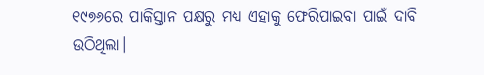୧୯୭୬ରେ ପାକିସ୍ତାନ ପକ୍ଷରୁ ମଧ୍ୟ ଏହାକୁ ଫେରିପାଇବା ପାଇଁ ଦାବି ଉଠିଥିଲା।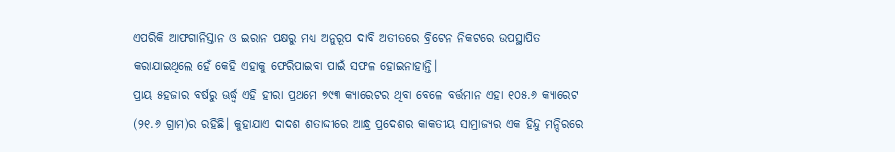ଏପରିକି ଆଫଗାନିସ୍ତାନ ଓ ଇରାନ ପକ୍ଷରୁ ମଧ୍ୟ ଅନୁରୂପ ଦାବି ଅତୀତରେ ବ୍ରିଟେନ ନିକଟରେ ଉପସ୍ଥାପିତ କରାଯାଇଥିଲେ ହେଁ କେହି ଏହାକୁ ଫେରିପାଇବା ପାଇଁ ସଫଳ ହୋଇନାହାନ୍ତି।
ପ୍ରାୟ ୫ହଜାର ବର୍ଷରୁ ଊର୍ଦ୍ଧ୍ୱ ଏହି ହୀରା ପ୍ରଥମେ ୭୯୩ କ୍ୟାରେଟର ଥିବା ବେଳେ ବର୍ତ୍ତମାନ ଏହା ୧୦୫.୬ କ୍ୟାରେଟ (୨୧.୬ ଗ୍ରାମ)ର ରହିଛି। କୁହାଯାଏ ଦାଦଶ ଶତାଦ୍ଦୀରେ ଆନ୍ଧ୍ର ପ୍ରଦେଶର କାକତୀୟ ସାମ୍ରାଜ୍ୟର ଏକ ହିନ୍ଦୁ ମନ୍ଦିରରେ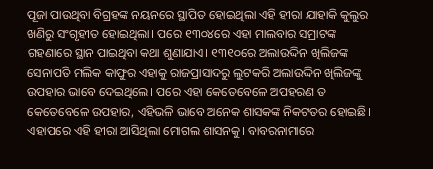ପୂଜା ପାଉଥିବା ବିଗ୍ରହଙ୍କ ନୟନରେ ସ୍ଥାପିତ ହୋଇଥିଲା ଏହି ହୀରା ଯାହାକି କୁଲୁର ଖଣିରୁ ସଂଗୃହୀତ ହୋଇଥିଲା। ପରେ ୧୩୦୪ରେ ଏହା ମାଲବାର ସମ୍ରାଟଙ୍କ ଗହଣାରେ ସ୍ଥାନ ପାଇଥିବା କଥା ଶୁଣାଯାଏ। ୧୩୧୦ରେ ଅଲାଉଦ୍ଦିନ ଖିଲିଜଙ୍କ ସେନାପତି ମଲିକ କାଫୁର ଏହାକୁ ରାଜପ୍ରାସାଦରୁ ଲୁଟକରି ଅଲାଉଦ୍ଦିନ ଖିଲିଜଙ୍କୁ ଉପହାର ଭାବେ ଦେଇଥିଲେ। ପରେ ଏହା କେତେବେଳେ ଅପହରଣ ତ କେତେବେଳେ ଉପହାର, ଏହିଭଳି ଭାବେ ଅନେକ ଶାସକଙ୍କ ନିକଟତର ହୋଇଛି। ଏହାପରେ ଏହି ହୀରା ଆସିଥିଲା ମୋଗଲ ଶାସନକୁ। ବାବରନାମାରେ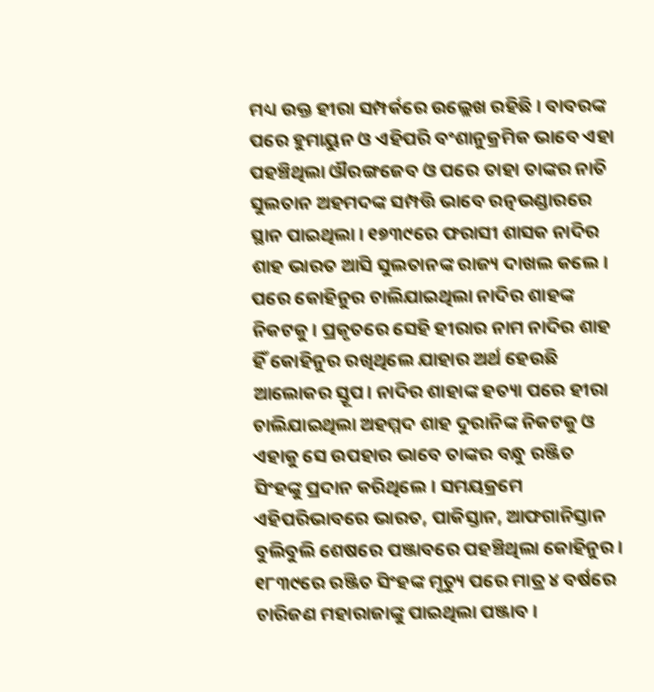ମଧ୍ୟ ଉକ୍ତ ହୀରା ସମ୍ପର୍କରେ ଉଲ୍ଲେଖ ରହିଛି। ବାବରଙ୍କ ପରେ ହୁମାୟୁନ ଓ ଏହିପରି ବଂଶାନୁକ୍ରମିକ ଭାବେ ଏହା ପହଞ୍ଚିଥିଲା ଔରଙ୍ଗଜେବ ଓ ପରେ ତାହା ତାଙ୍କର ନାତି ସୁଲତାନ ଅହମଦଙ୍କ ସମ୍ପତ୍ତି ଭାବେ ରତ୍ନଭଣ୍ଡାରରେ ସ୍ଥାନ ପାଇଥିଲା। ୧୭୩୯ରେ ଫରାସୀ ଶାସକ ନାଦିର ଶାହ ଭାରତ ଆସି ସୁଲତାନଙ୍କ ରାଜ୍ୟ ଦାଖଲ କଲେ। ପରେ କୋହିନୁର ଚାଲିଯାଇଥିଲା ନାଦିର ଶାହଙ୍କ ନିକଟକୁ। ପ୍ରକୃତରେ ସେହି ହୀରାର ନାମ ନାଦିର ଶାହ ହିଁ କୋହିନୁର ରଖିଥିଲେ ଯାହାର ଅର୍ଥ ହେଉଛି ଆଲୋକର ସ୍ତୂପ। ନାଦିର ଶାହାଙ୍କ ହତ୍ୟା ପରେ ହୀରା ଚାଲିଯାଇଥିଲା ଅହମ୍ମଦ ଶାହ ଦୁରାନିଙ୍କ ନିକଟକୁ ଓ ଏହାକୁ ସେ ଉପହାର ଭାବେ ତାଙ୍କର ବନ୍ଧୁ ରଞ୍ଜିତ ସିଂହଙ୍କୁ ପ୍ରଦାନ କରିଥିଲେ। ସମୟକ୍ରମେ ଏହିପରିଭାବରେ ଭାରତ, ପାକିସ୍ତାନ, ଆଫଗାନିସ୍ତାନ ବୁଲିବୁଲି ଶେଷରେ ପଞ୍ଜାବରେ ପହଞ୍ଚିଥିଲା କୋହିନୁର। ୧୮୩୯ରେ ରଞ୍ଜିତ ସିଂହଙ୍କ ମୃତ୍ୟୁ ପରେ ମାତ୍ର ୪ ବର୍ଷରେ ଚାରିଜଣ ମହାରାଜାଙ୍କୁ ପାଇଥିଲା ପଞ୍ଜାବ।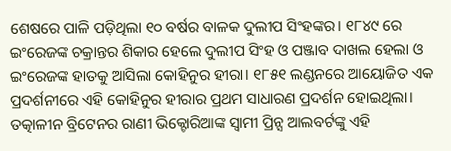ଶେଷରେ ପାଳି ପଡ଼ିଥିଲା ୧୦ ବର୍ଷର ବାଳକ ଦୁଲୀପ ସିଂହଙ୍କର। ୧୮୪୯ ରେ ଇଂରେଜଙ୍କ ଚକ୍ରାନ୍ତର ଶିକାର ହେଲେ ଦୁଲୀପ ସିଂହ ଓ ପଞ୍ଜାବ ଦାଖଲ ହେଲା ଓ ଇଂରେଜଙ୍କ ହାତକୁ ଆସିଲା କୋହିନୁର ହୀରା। ୧୮୫୧ ଲଣ୍ଡନରେ ଆୟୋଜିତ ଏକ ପ୍ରଦର୍ଶନୀରେ ଏହି କୋହିନୁର ହୀରାର ପ୍ରଥମ ସାଧାରଣ ପ୍ରଦର୍ଶନ ହୋଇଥିଲା। ତତ୍କାଳୀନ ବ୍ରିଟେନର ରାଣୀ ଭିକ୍ଟୋରିଆଙ୍କ ସ୍ବାମୀ ପ୍ରିନ୍ସ ଆଲବର୍ଟଙ୍କୁ ଏହି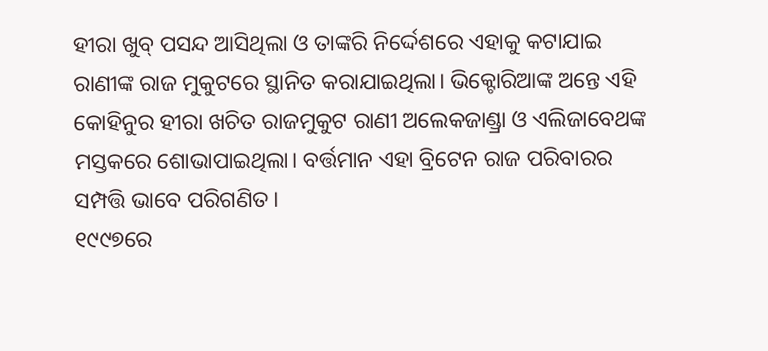ହୀରା ଖୁବ୍‌ ପସନ୍ଦ ଆସିଥିଲା ଓ ତାଙ୍କରି ନିର୍ଦ୍ଦେଶରେ ଏହାକୁ କଟାଯାଇ ରାଣୀଙ୍କ ରାଜ ମୁକୁଟରେ ସ୍ଥାନିତ କରାଯାଇଥିଲା। ଭିକ୍ଟୋରିଆଙ୍କ ଅନ୍ତେ ଏହି କୋହିନୁର ହୀରା ଖଚିତ ରାଜମୁକୁଟ ରାଣୀ ଅଲେକଜାଣ୍ଡ୍ରା ଓ ଏଲିଜାବେଥଙ୍କ ମସ୍ତକରେ ଶୋଭାପାଇଥିଲା। ବର୍ତ୍ତମାନ ଏହା ବ୍ରିଟେନ ରାଜ ପରିବାରର ସମ୍ପତ୍ତି ଭାବେ ପରିଗଣିତ।
୧୯୯୭ରେ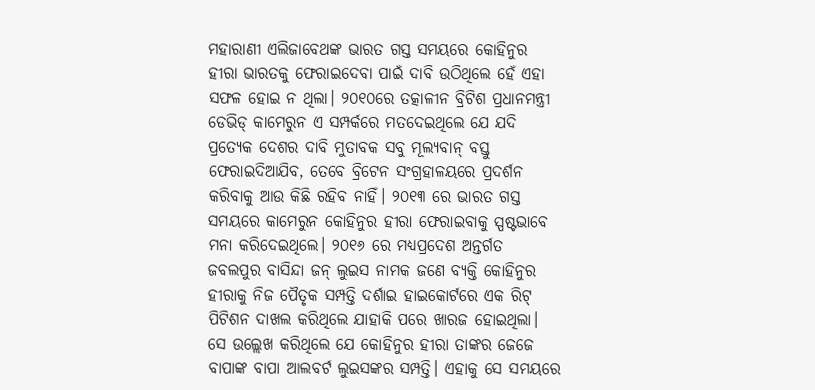ମହାରାଣୀ ଏଲିଜାବେଥଙ୍କ ଭାରତ ଗସ୍ତ ସମୟରେ କୋହିନୁର ହୀରା ଭାରତକୁ ଫେରାଇଦେବା ପାଇଁ ଦାବି ଉଠିଥିଲେ ହେଁ ଏହା ସଫଳ ହୋଇ ନ ଥିଲା। ୨୦୧୦ରେ ତତ୍କାଳୀନ ବ୍ରିଟିଶ ପ୍ରଧାନମନ୍ତ୍ରୀ ଡେଭିଡ୍‌ କାମେରୁନ ଏ ସମ୍ପର୍କରେ ମତଦେଇଥିଲେ ଯେ ଯଦି ପ୍ରତ୍ୟେକ ଦେଶର ଦାବି ମୁତାବକ ସବୁ ମୂଲ୍ୟବାନ୍‌ ବସ୍ତୁ ଫେରାଇଦିଆଯିବ, ତେବେ ବ୍ରିଟେନ ସଂଗ୍ରହାଳୟରେ ପ୍ରଦର୍ଶନ କରିବାକୁ ଆଉ କିଛି ରହିବ ନାହିଁ। ୨୦୧୩ ରେ ଭାରତ ଗସ୍ତ ସମୟରେ କାମେରୁନ କୋହିନୁର ହୀରା ଫେରାଇବାକୁ ସ୍ପଷ୍ଟଭାବେ ମନା କରିଦେଇଥିଲେ। ୨୦୧୬ ରେ ମଧ୍ୟପ୍ରଦେଶ ଅନ୍ତର୍ଗତ ଜବଲପୁର ବାସିନ୍ଦା ଜନ୍‌ ଲୁଇସ ନାମକ ଜଣେ ବ୍ୟକ୍ତି କୋହିନୁର ହୀରାକୁ ନିଜ ପୈତୃକ ସମ୍ପତ୍ତି ଦର୍ଶାଇ ହାଇକୋର୍ଟରେ ଏକ ରିଟ୍‌ ପିଟିଶନ ଦାଖଲ କରିଥିଲେ ଯାହାକି ପରେ ଖାରଜ ହୋଇଥିଲା। ସେ ଉଲ୍ଲେଖ କରିଥିଲେ ଯେ କୋହିନୁର ହୀରା ତାଙ୍କର ଜେଜେ ବାପାଙ୍କ ବାପା ଆଲବର୍ଟ ଲୁଇସଙ୍କର ସମ୍ପତ୍ତି। ଏହାକୁ ସେ ସମୟରେ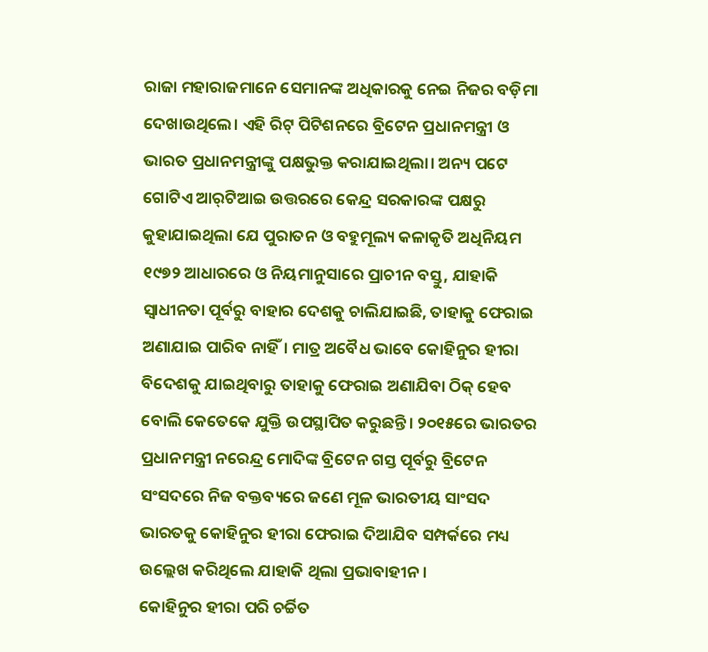ରାଜା ମହାରାଜମାନେ ସେମାନଙ୍କ ଅଧିକାରକୁ ନେଇ ନିଜର ବଡ଼ିମା ଦେଖାଉଥିଲେ। ଏହି ରିଟ୍‌ ପିଟିଶନରେ ବ୍ରିଟେନ ପ୍ରଧାନମନ୍ତ୍ରୀ ଓ ଭାରତ ପ୍ରଧାନମନ୍ତ୍ରୀଙ୍କୁ ପକ୍ଷଭୁକ୍ତ କରାଯାଇଥିଲା। ଅନ୍ୟ ପଟେ ଗୋଟିଏ ଆର୍‌ଟିଆଇ ଉତ୍ତରରେ କେନ୍ଦ୍ର ସରକାରଙ୍କ ପକ୍ଷରୁ କୁହାଯାଇଥିଲା ଯେ ପୁରାତନ ଓ ବହୁମୂଲ୍ୟ କଳାକୃତି ଅଧିନିୟମ ୧୯୭୨ ଆଧାରରେ ଓ ନିୟମାନୁସାରେ ପ୍ରାଚୀନ ବସ୍ତୁ, ଯାହାକି ସ୍ବାଧୀନତା ପୂର୍ବରୁ ବାହାର ଦେଶକୁ ଚାଲିଯାଇଛି, ତାହାକୁ ଫେରାଇ ଅଣାଯାଇ ପାରିବ ନାହିଁ। ମାତ୍ର ଅବୈଧ ଭାବେ କୋହିନୁର ହୀରା ବିଦେଶକୁ ଯାଇଥିବାରୁ ତାହାକୁ ଫେରାଇ ଅଣାଯିବା ଠିକ୍‌ ହେବ ବୋଲି କେତେକେ ଯୁକ୍ତି ଉପସ୍ଥାପିତ କରୁଛନ୍ତି। ୨୦୧୫ରେ ଭାରତର ପ୍ରଧାନମନ୍ତ୍ରୀ ନରେନ୍ଦ୍ର ମୋଦିଙ୍କ ବ୍ରିଟେନ ଗସ୍ତ ପୂର୍ବରୁ ବ୍ରିଟେନ ସଂସଦରେ ନିଜ ବକ୍ତବ୍ୟରେ ଜଣେ ମୂଳ ଭାରତୀୟ ସାଂସଦ ଭାରତକୁ କୋହିନୁର ହୀରା ଫେରାଇ ଦିଆଯିବ ସମ୍ପର୍କରେ ମଧ୍ୟ ଉଲ୍ଲେଖ କରିଥିଲେ ଯାହାକି ଥିଲା ପ୍ରଭାବାହୀନ।
କୋହିନୁର ହୀରା ପରି ଚର୍ଚ୍ଚିତ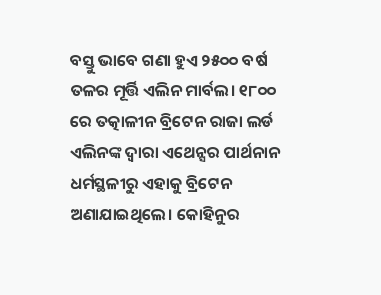ବସ୍ତୁ ଭାବେ ଗଣା ହୁଏ ୨୫୦୦ ବର୍ଷ ତଳର ମୂର୍ତ୍ତି ଏଲିନ ମାର୍ବଲ। ୧୮୦୦ ରେ ତତ୍କାଳୀନ ବ୍ରିଟେନ ରାଜା ଲର୍ଡ ଏଲିନଙ୍କ ଦ୍ବାରା ଏଥେନ୍ସର ପାର୍ଥନାନ ଧର୍ମସ୍ଥଳୀରୁ ଏହାକୁ ବ୍ରିଟେନ ଅଣାଯାଇଥିଲେ। କୋହିନୁର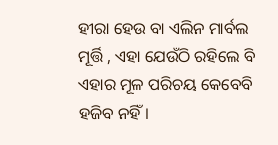ହୀରା ହେଉ ବା ଏଲିନ ମାର୍ବଲ ମୂର୍ତ୍ତି , ଏହା ଯେଉଁଠି ରହିଲେ ବି ଏହାର ମୂଳ ପରିଚୟ କେବେବି ହଜିବ ନହିଁ।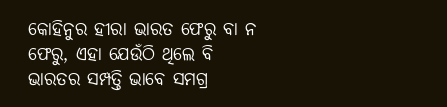କୋହିନୁର ହୀରା ଭାରତ ଫେରୁ ବା ନ ଫେରୁ, ଏହା ଯେଉଁଠି ଥିଲେ ବି ଭାରତର ସମ୍ପତ୍ତି ଭାବେ ସମଗ୍ର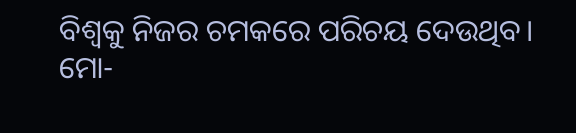ବିଶ୍ବକୁ ନିଜର ଚମକରେ ପରିଚୟ ଦେଉଥିବ।
ମୋ-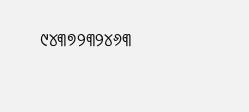୯୪୩୭୨୩୨୪୬୩